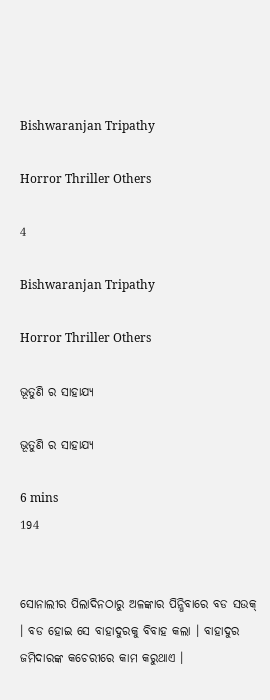Bishwaranjan Tripathy

Horror Thriller Others

4

Bishwaranjan Tripathy

Horror Thriller Others

ଭୂତୁଣି ର ସାହାଯ୍ୟ

ଭୂତୁଣି ର ସାହାଯ୍ୟ

6 mins
194


ସୋନାଲୀର ପିଲାଦିନଠାରୁ ଅଳଙ୍କାର ପିନ୍ଧିବାରେ ବଡ ସଉକ୍ । ବଡ ହୋଇ ସେ ବାହାଦୁରକୁ ବିବାହ କଲା । ବାହାଦୁର ଜମିଦାରଙ୍କ କଚେରୀରେ କାମ କରୁଥାଏ ।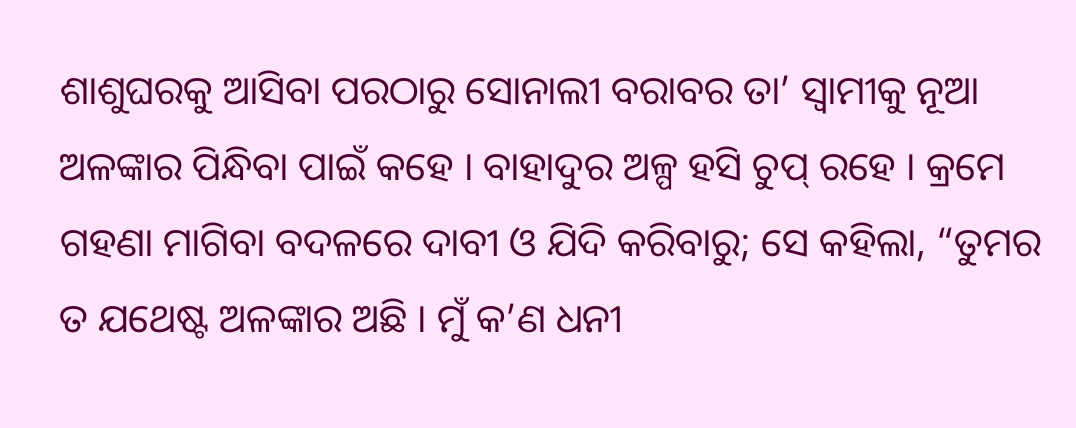ଶାଶୁଘରକୁ ଆସିବା ପରଠାରୁ ସୋନାଲୀ ବରାବର ତା’ ସ୍ୱାମୀକୁ ନୂଆ ଅଳଙ୍କାର ପିନ୍ଧିବା ପାଇଁ କହେ । ବାହାଦୁର ଅଳ୍ପ ହସି ଚୁପ୍ ରହେ । କ୍ରମେ ଗହଣା ମାଗିବା ବଦଳରେ ଦାବୀ ଓ ଯିଦି କରିବାରୁ; ସେ କହିଲା, “ତୁମର ତ ଯଥେଷ୍ଟ ଅଳଙ୍କାର ଅଛି । ମୁଁ କ’ଣ ଧନୀ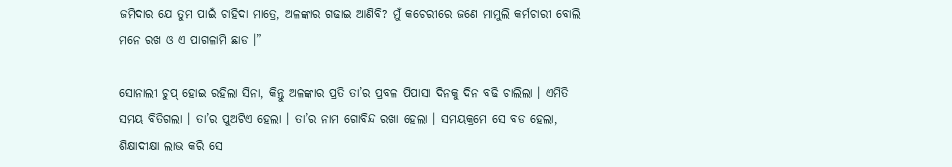ଜମିଦାର ଯେ ତୁମ ପାଇଁ ଚାହିଦା ମାତ୍ରେ, ଅଳଙ୍କାର ଗଢାଇ ଆଣିବି? ମୁଁ କଚେରୀରେ ଜଣେ ମାମୁଲି କର୍ମଚାରୀ ବୋଲି ମନେ ରଖ ଓ ଏ ପାଗଳାମି ଛାଡ ।”

ସୋନାଲୀ ଚୁପ୍ ହୋଇ ରହିଲା ସିନା, କିନ୍ତୁ ଅଳଙ୍କାର ପ୍ରତି ତା’ର ପ୍ରବଳ ପିପାସା ଦିନକୁ ଦିନ ବଢି ଚାଲିଲା । ଏମିତି ସମୟ ବିତିଗଲା । ତା’ର ପୁଅଟିଏ ହେଲା । ତା’ର ନାମ ଗୋବିନ୍ଦ ରଖା ହେଲା । ସମୟକ୍ରମେ ସେ ବଡ ହେଲା, ଶିକ୍ଷାଦୀକ୍ଷା ଲାଭ କରି ସେ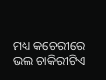ମଧ୍ୟ କଚେରୀରେ ଭଲ ଚାକିରୀଟିଏ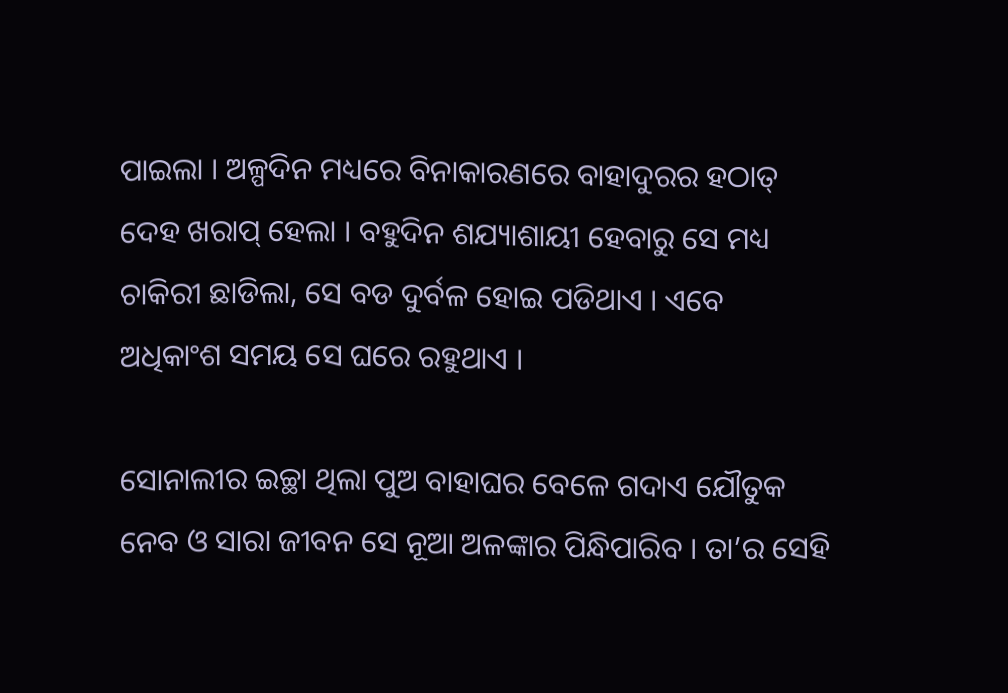ପାଇଲା । ଅଳ୍ପଦିନ ମଧ୍ୟରେ ବିନାକାରଣରେ ବାହାଦୁରର ହଠାତ୍ ଦେହ ଖରାପ୍ ହେଲା । ବହୁଦିନ ଶଯ୍ୟାଶାୟୀ ହେବାରୁ ସେ ମଧ୍ୟ ଚାକିରୀ ଛାଡିଲା, ସେ ବଡ ଦୁର୍ବଳ ହୋଇ ପଡିଥାଏ । ଏବେ ଅଧିକାଂଶ ସମୟ ସେ ଘରେ ରହୁଥାଏ ।

ସୋନାଲୀର ଇଚ୍ଛା ଥିଲା ପୁଅ ବାହାଘର ବେଳେ ଗଦାଏ ଯୌତୁକ ନେବ ଓ ସାରା ଜୀବନ ସେ ନୂଆ ଅଳଙ୍କାର ପିନ୍ଧିପାରିବ । ତା’ର ସେହି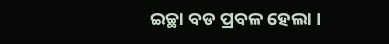ଇଚ୍ଛା ବଡ ପ୍ରବଳ ହେଲା ।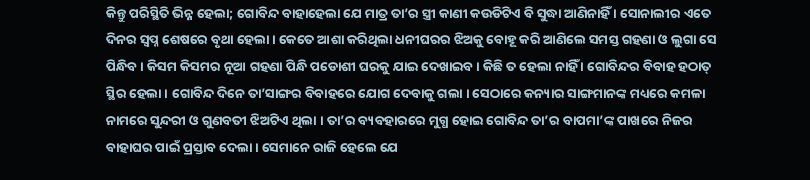କିନ୍ତୁ ପରିସ୍ଥିତି ଭିନ୍ନ ହେଲା; ଗୋବିନ୍ଦ ବାହାହେଲା ଯେ ମାତ୍ର ତା’ର ସ୍ତ୍ରୀ କାଣୀ କଉଡିଟିଏ ବି ସୁଦ୍ଧା ଆଣିନାହିଁ । ସୋନାଲୀର ଏତେ ଦିନର ସ୍ୱପ୍ନ ଶେଷରେ ବୃଥା ହେଲା । କେତେ ଆଶା କରିଥିଲା ଧନୀଘରର ଝିଅକୁ ବୋହୂ କରି ଆଣିଲେ ସମସ୍ତ ଗହଣା ଓ ଲୁଗା ସେ ପିନ୍ଧିବ । କିସମ କିସମର ନୂଆ ଗହଣା ପିନ୍ଧି ପଡୋଶୀ ଘରକୁ ଯାଇ ଦେଖାଇବ । କିଛି ତ ହେଲା ନାହିଁ । ଗୋବିନ୍ଦର ବିବାହ ହଠାତ୍ ସ୍ଥିର ହେଲା । ଗୋବିନ୍ଦ ଦିନେ ତା’ସାଙ୍ଗର ବିବାହରେ ଯୋଗ ଦେବାକୁ ଗଲା । ସେଠାରେ କନ୍ୟାର ସାଙ୍ଗମାନଙ୍କ ମଧ୍ୟରେ କମଳା ନାମରେ ସୁନ୍ଦରୀ ଓ ଗୁଣବତୀ ଝିଅଟିଏ ଥିଲା । ତା’ର ବ୍ୟବହାରରେ ମୁଗ୍ଧ ହୋଇ ଗୋବିନ୍ଦ ତା’ର ବାପମା’ଙ୍କ ପାଖରେ ନିଜର ବାହାଘର ପାଇଁ ପ୍ରସ୍ତାବ ଦେଲା । ସେମାନେ ରାଜି ହେଲେ ଯେ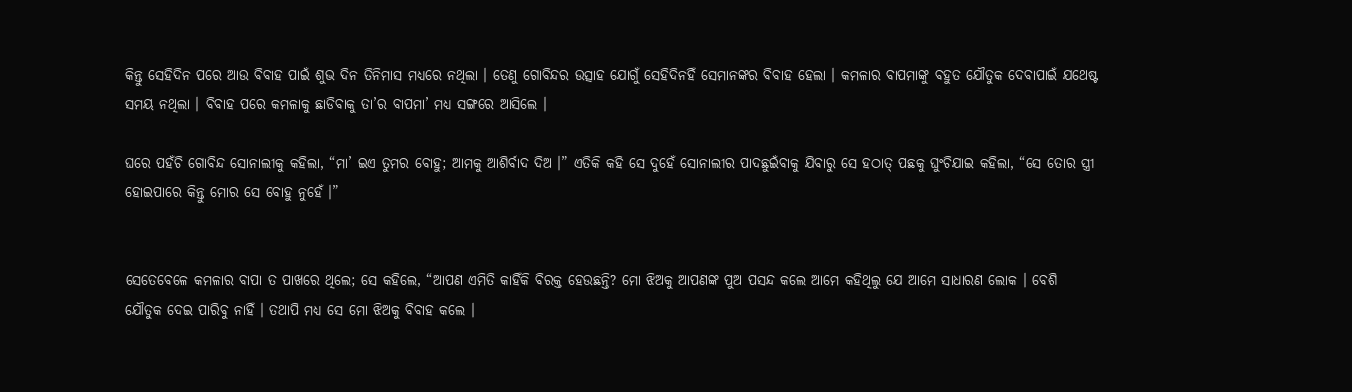କିନ୍ତୁ ସେହିଦିନ ପରେ ଆଉ ବିବାହ ପାଇଁ ଶୁଭ ଦିନ ତିନିମାସ ମଧ୍ୟରେ ନଥିଲା । ତେଣୁ ଗୋବିନ୍ଦର ଉତ୍ସାହ ଯୋଗୁଁ ସେହିଦିନହିଁ ସେମାନଙ୍କର ବିବାହ ହେଲା । କମଳାର ବାପମାଙ୍କୁ ବହୁତ ଯୌତୁକ ଦେବାପାଇଁ ଯଥେଷ୍ଟ ସମୟ ନଥିଲା । ବିବାହ ପରେ କମଳାକୁ ଛାଡିବାକୁ ତା’ର ବାପମା’ ମଧ୍ୟ ସଙ୍ଗରେ ଆସିଲେ ।

ଘରେ ପହଁଚି ଗୋବିନ୍ଦ ସୋନାଲୀକୁ କହିଲା, “ମା’ ଇଏ ତୁମର ବୋହୁ; ଆମକୁ ଆଶିର୍ବାଦ ଦିଅ ।” ଏତିକି କହି ସେ ଦୁହେଁ ସୋନାଲୀର ପାଦଛୁଇଁବାକୁ ଯିବାରୁ ସେ ହଠାତ୍ ପଛକୁ ଘୁଂଚିଯାଇ କହିଲା, “ସେ ତୋର ସ୍ତ୍ରୀ ହୋଇପାରେ କିନ୍ତୁ ମୋର ସେ ବୋହୁ ନୁହେଁ ।”


ସେତେବେଳେ କମଳାର ବାପା ତ ପାଖରେ ଥିଲେ; ସେ କହିଲେ, “ଆପଣ ଏମିତି କାହିଁକି ବିରକ୍ତ ହେଉଛନ୍ତି? ମୋ ଝିଅକୁ ଆପଣଙ୍କ ପୁଅ ପସନ୍ଦ କଲେ ଆମେ କହିଥିଲୁ ଯେ ଆମେ ସାଧାରଣ ଲୋକ । ବେଶି ଯୌତୁକ ଦେଇ ପାରିବୁ ନାହିଁ । ତଥାପି ମଧ୍ୟ ସେ ମୋ ଝିଅକୁ ବିବାହ କଲେ ।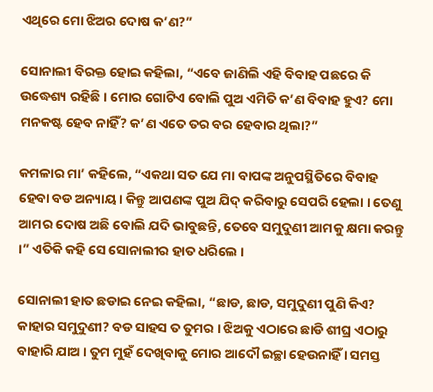ଏଥିରେ ମୋ ଝିଅର ଦୋଷ କ’ଣ?”

ସୋନାଲୀ ବିରକ୍ତ ହୋଇ କହିଲା, “ଏବେ ଜାଣିଲି ଏହି ବିବାହ ପଛରେ କି ଉଦ୍ଧେଶ୍ୟ ରହିଛି । ମୋର ଗୋଟିଏ ବୋଲି ପୁଅ ଏମିତି କ’ଣ ବିବାହ ହୁଏ? ମୋ ମନକଷ୍ଟ ହେବ ନାହିଁ? କ’ଣ ଏତେ ତର ବର ହେବାର ଥିଲା?”

କମଳାର ମା’ କହିଲେ, “ଏକଥା ସତ ଯେ ମା ବାପଙ୍କ ଅନୁପସ୍ଥିତିରେ ବିବାହ ହେବା ବଡ ଅନ୍ୟାୟ । କିନ୍ତୁ ଆପଣଙ୍କ ପୁଅ ଯିଦ୍ କରିବାରୁ ସେପରି ହେଲା । ତେଣୁ ଆମର ଦୋଷ ଅଛି ବୋଲି ଯଦି ଭାବୁଛନ୍ତି, ତେବେ ସମୁଦୁଣୀ ଆମକୁ କ୍ଷମା କରନ୍ତୁ ।” ଏତିକି କହି ସେ ସୋନାଲୀର ହାତ ଧରିଲେ ।

ସୋନାଲୀ ହାତ ଛଡାଇ ନେଇ କହିଲା, “ଛାଡ, ଛାଡ, ସମୁଦୁଣୀ ପୁଣି କିଏ? କାହାର ସମୁଦୁଣୀ? ବଡ ସାହସ ତ ତୁମର । ଝିଅକୁ ଏଠାରେ ଛାଡି ଶୀଘ୍ର ଏଠାରୁ ବାହାରି ଯାଅ । ତୁମ ମୁହଁ ଦେଖିବାକୁ ମୋର ଆଦୌ ଇଚ୍ଛା ହେଉନାହିଁ । ସମସ୍ତ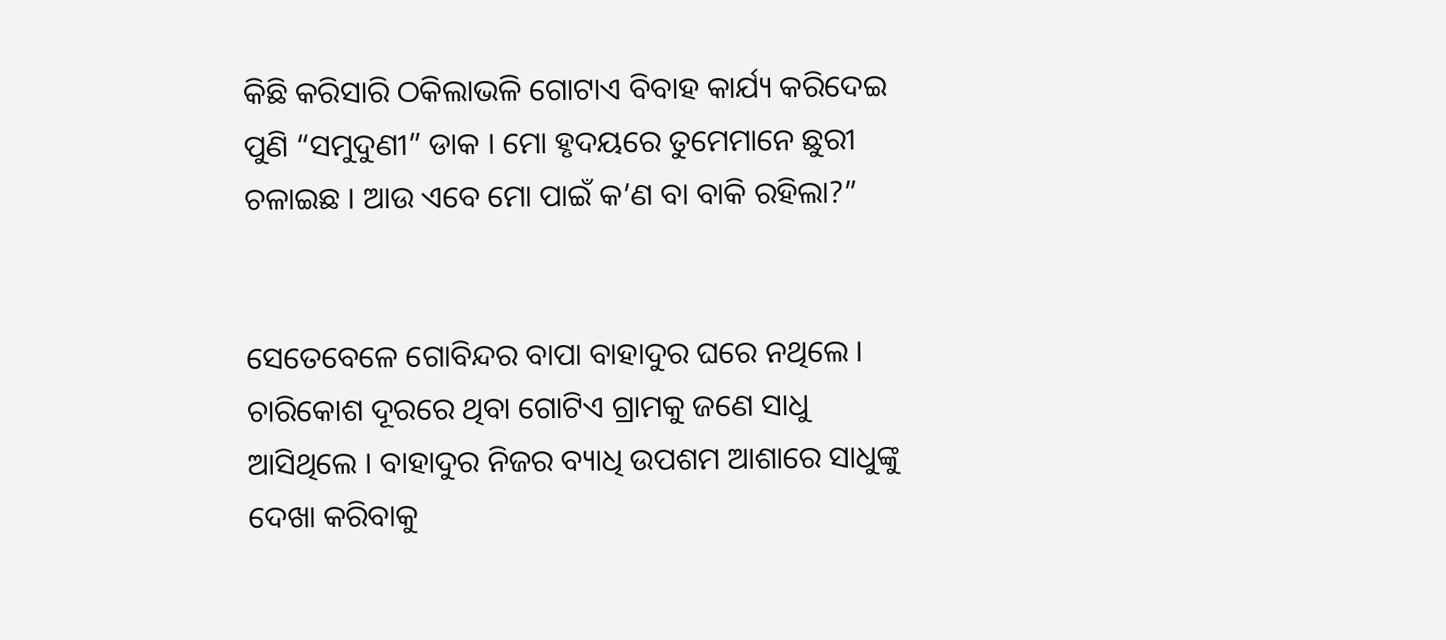କିଛି କରିସାରି ଠକିଲାଭଳି ଗୋଟାଏ ବିବାହ କାର୍ଯ୍ୟ କରିଦେଇ ପୁଣି “ସମୁଦୁଣୀ” ଡାକ । ମୋ ହୃଦୟରେ ତୁମେମାନେ ଛୁରୀ ଚଳାଇଛ । ଆଉ ଏବେ ମୋ ପାଇଁ କ’ଣ ବା ବାକି ରହିଲା?”


ସେତେବେଳେ ଗୋବିନ୍ଦର ବାପା ବାହାଦୁର ଘରେ ନଥିଲେ । ଚାରିକୋଶ ଦୂରରେ ଥିବା ଗୋଟିଏ ଗ୍ରାମକୁ ଜଣେ ସାଧୁ ଆସିଥିଲେ । ବାହାଦୁର ନିଜର ବ୍ୟାଧି ଉପଶମ ଆଶାରେ ସାଧୁଙ୍କୁ ଦେଖା କରିବାକୁ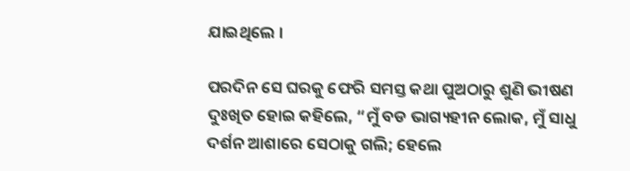ଯାଇଥିଲେ ।

ପରଦିନ ସେ ଘରକୁ ଫେରି ସମସ୍ତ କଥା ପୁଅଠାରୁ ଶୁଣି ଭୀଷଣ ଦୁଃଖିତ ହୋଇ କହିଲେ, “ମୁଁ ବଡ ଭାଗ୍ୟହୀନ ଲୋକ, ମୁଁ ସାଧୁ ଦର୍ଶନ ଆଶାରେ ସେଠାକୁ ଗଲି; ହେଲେ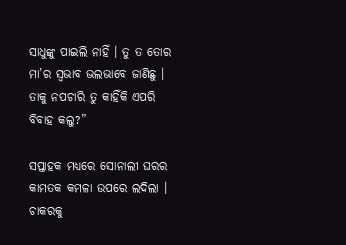ସାଧୁଙ୍କୁ ପାଇଲି ନାହିଁ । ତୁ ତ ତୋର ମା’ର ସ୍ୱଭାବ ଭଲଭାବେ ଜାଣିଛୁ । ତାକୁ ନପଚାରି ତୁ କାହିଁକି ଏପରି ବିବାହ କଲୁ?”

ସପ୍ତାହକ ମଧ୍ୟରେ ସୋନାଲୀ ଘରର କାମତକ କମଳା ଉପରେ ଲଦିଲା । ଚାକରକୁ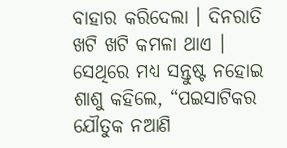ବାହାର କରିଦେଲା । ଦିନରାତି ଖଟି ଖଟି କମଳା ଥାଏ । ସେଥିରେ ମଧ୍ୟ ସନ୍ତୁଷ୍ଟ ନହୋଇ ଶାଶୁ କହିଲେ, “ପଇସାଟିକର ଯୌତୁକ ନଆଣି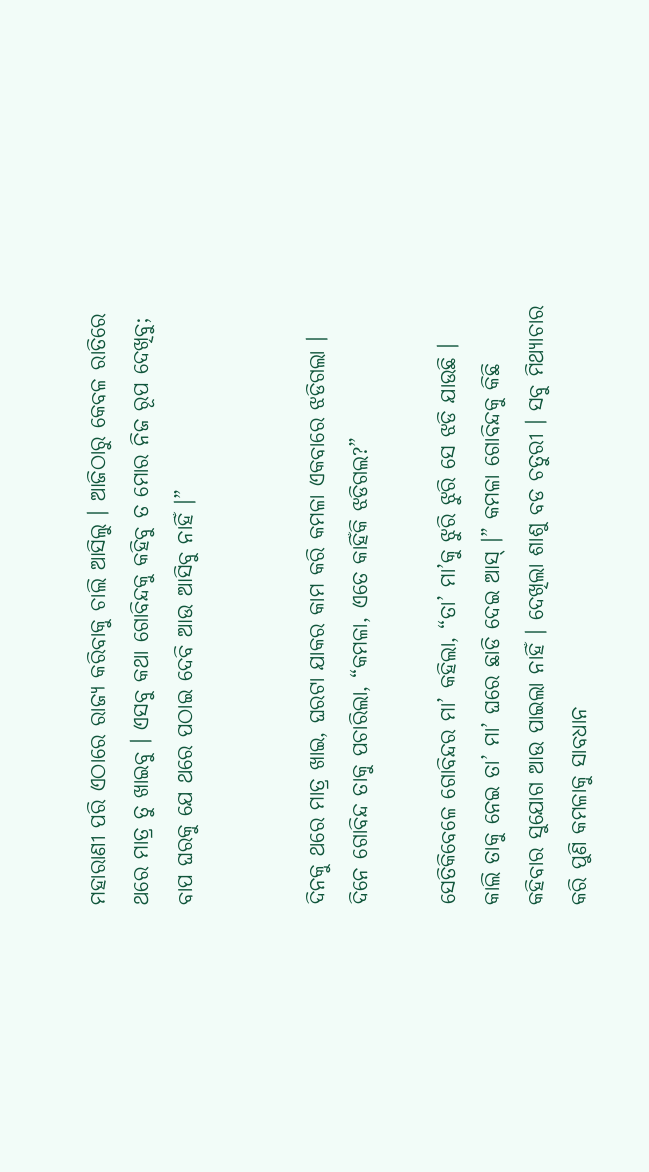ମହାରାଣୀ ପରି ଏଠାରେ ରାଜ୍ୟ କରିବାକୁ ଚାଲି ଆସିଲୁ । ଆଜିଠାରୁ କେବଳ ରାତିରେ ଥରେ ମାତ୍ର ତୁ ଖାଇବୁ । ଏସବୁ କଥା ଗୋବିନ୍ଦକୁ କହିବୁ ତ ମୋର ନିଜ ରୂପ ଦେଖିବୁ; ବାପ ଘରକୁ ଯେ ଥରେ ପଠାଇ ଦେବି ଆଉ ଆସିବୁ ନାହିଁ ।”


ଦିନକୁ ଥରେ ମାତ୍ର ଖାଇ, ଘରଟା ଯାକର କାମ କରି କମଳା ଏକବାରେ ଝଡିଗଲା । ଦିନେ ଗୋବିନ୍ଦ ତାକୁ ପଚାରିଲା, “କମଳା, ଏତେ କାହିଁକି ଝଡିଗଲ?”

ସେତିକିବେଳେ ଗୋବିନ୍ଦର ମା’ କହିଲା, “ତା’ ମା’କୁ ଝୁରି ଝୁରି ସେ ଝଡି ଯାଉଛି । କାଲି ତାକୁ ନେଇ ତା’ ମା’ ଘରେ ଛାଡି ଦେଇ ଆସ୍ ।” କମଳା ଗୋବିନ୍ଦକୁ କିଛି କହିବାର ସୁଯୋଗ ଆଉ ପାଇଲା ନାହିଁ । ଦେଖିଲା ଶାଶୁ ବଡ ଚତୁରୀ । ସବୁ ମିଥ୍ୟାଚାର କରି ପୁଣି କମଳାକୁ ସାବଧାନ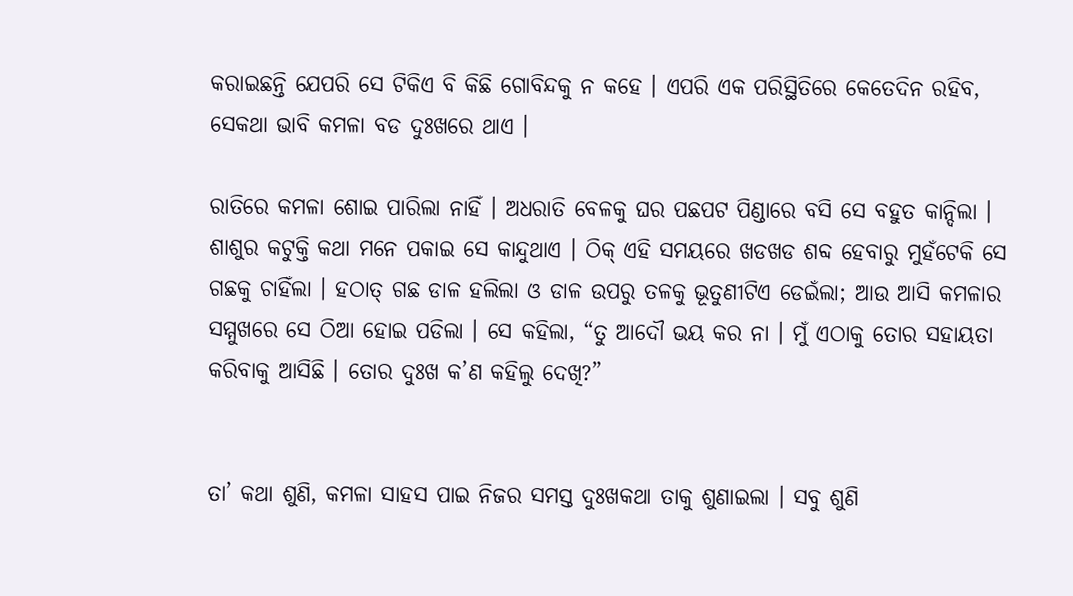କରାଇଛନ୍ତି ଯେପରି ସେ ଟିକିଏ ବି କିଛି ଗୋବିନ୍ଦକୁ ନ କହେ । ଏପରି ଏକ ପରିସ୍ଥିତିରେ କେତେଦିନ ରହିବ, ସେକଥା ଭାବି କମଳା ବଡ ଦୁଃଖରେ ଥାଏ ।

ରାତିରେ କମଳା ଶୋଇ ପାରିଲା ନାହିଁ । ଅଧରାତି ବେଳକୁ ଘର ପଛପଟ ପିଣ୍ଡାରେ ବସି ସେ ବହୁତ କାନ୍ଦିଲା । ଶାଶୁର କଟୁକ୍ତି କଥା ମନେ ପକାଇ ସେ କାନ୍ଦୁଥାଏ । ଠିକ୍ ଏହି ସମୟରେ ଖଡଖଡ ଶବ୍ଦ ହେବାରୁ ମୁହଁଟେକି ସେ ଗଛକୁ ଚାହିଁଲା । ହଠାତ୍ ଗଛ ଡାଳ ହଲିଲା ଓ ଡାଳ ଉପରୁ ତଳକୁ ଭୂତୁଣୀଟିଏ ଡେଇଁଲା; ଆଉ ଆସି କମଳାର ସମ୍ମୁଖରେ ସେ ଠିଆ ହୋଇ ପଡିଲା । ସେ କହିଲା, “ତୁ ଆଦୌ ଭୟ କର ନା । ମୁଁ ଏଠାକୁ ତୋର ସହାୟତା କରିବାକୁ ଆସିଛି । ତୋର ଦୁଃଖ କ’ଣ କହିଲୁ ଦେଖି?”


ତା’ କଥା ଶୁଣି, କମଳା ସାହସ ପାଇ ନିଜର ସମସ୍ତ ଦୁଃଖକଥା ତାକୁ ଶୁଣାଇଲା । ସବୁ ଶୁଣି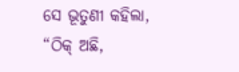ସେ ଭୂତୁଣୀ କହିଲା, “ଠିକ୍ ଅଛି,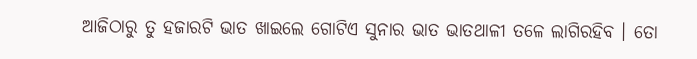ଆଜିଠାରୁ ତୁ ହଜାରଟି ଭାତ ଖାଇଲେ ଗୋଟିଏ ସୁନାର ଭାତ ଭାତଥାଳୀ ତଳେ ଲାଗିରହିବ । ତୋ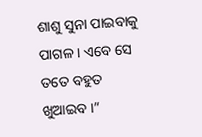ଶାଶୁ ସୁନା ପାଇବାକୁ ପାଗଳ । ଏବେ ସେ ତତେ ବହୁତ ଖୁଆଇବ ।”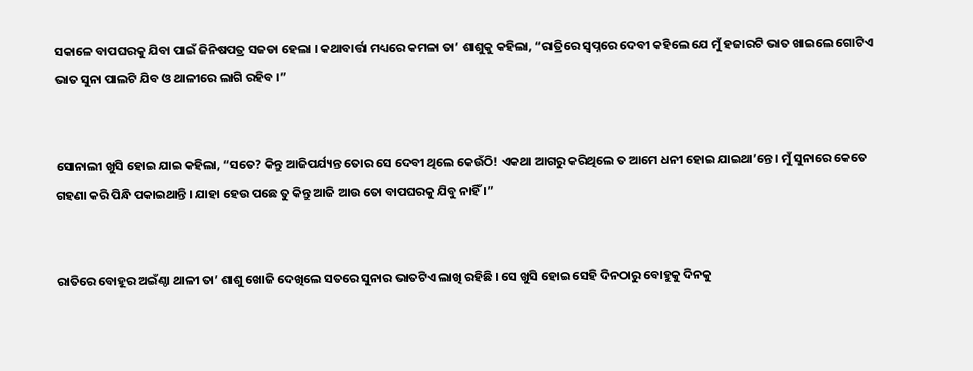ସକାଳେ ବାପଘରକୁ ଯିବା ପାଇଁ ଜିନିଷପତ୍ର ସଜଡା ହେଲା । କଥାବାର୍ତ୍ତା ମଧ୍ୟରେ କମଳା ତା’ ଶାଶୁକୁ କହିଲା, “ରାତ୍ରିରେ ସ୍ୱପ୍ନରେ ଦେବୀ କହିଲେ ଯେ ମୁଁ ହଜାରଟି ଭାତ ଖାଇଲେ ଗୋଟିଏ ଭାତ ସୁନା ପାଲଟି ଯିବ ଓ ଥାଳୀରେ ଲାଗି ରହିବ ।”


ସୋନାଲୀ ଖୁସି ହୋଇ ଯାଇ କହିଲା, “ସତେ? କିନ୍ତୁ ଆଜିପର୍ଯ୍ୟନ୍ତ ତୋର ସେ ଦେବୀ ଥିଲେ କେଉଁଠି! ଏକଥା ଆଗରୁ କରିଥିଲେ ତ ଆମେ ଧନୀ ହୋଇ ଯାଇଥା’ନ୍ତେ । ମୁଁ ସୁନାରେ କେତେ ଗହଣା କରି ପିନ୍ଧି ପକାଇଥାନ୍ତି । ଯାହା ହେଉ ପଛେ ତୁ କିନ୍ତୁ ଆଜି ଆଉ ତୋ ବାପଘରକୁ ଯିବୁ ନାହିଁ ।”


ରାତିରେ ବୋହୂର ଅଇଁଣ୍ଠା ଥାଳୀ ତା’ ଶାଶୁ ଖୋଜି ଦେଖିଲେ ସତରେ ସୁନାର ଭାତଟିଏ ଲାଖି ରହିଛି । ସେ ଖୁସି ହୋଇ ସେହି ଦିନଠାରୁ ବୋହୁକୁ ଦିନକୁ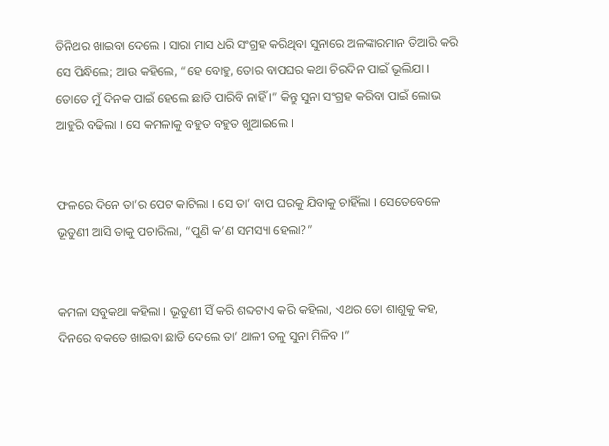ତିନିଥର ଖାଇବା ଦେଲେ । ସାରା ମାସ ଧରି ସଂଗ୍ରହ କରିଥିବା ସୁନାରେ ଅଳଙ୍କାରମାନ ତିଆରି କରି ସେ ପିନ୍ଧିଲେ; ଆଉ କହିଲେ, “ହେ ବୋହୁ, ତୋର ବାପଘର କଥା ଚିରଦିନ ପାଇଁ ଭୂଲିଯା । ତୋତେ ମୁଁ ଦିନକ ପାଇଁ ହେଲେ ଛାଡି ପାରିବି ନାହିଁ ।” କିନ୍ତୁ ସୁନା ସଂଗ୍ରହ କରିବା ପାଇଁ ଲୋଭ ଆହୁରି ବଢିଲା । ସେ କମଳାକୁ ବହୁତ ବହୁତ ଖୁଆଇଲେ ।


ଫଳରେ ଦିନେ ତା’ର ପେଟ କାଟିଲା । ସେ ତା’ ବାପ ଘରକୁ ଯିବାକୁ ଚାହିଁଲା । ସେତେବେଳେ ଭୂତୁଣୀ ଆସି ତାକୁ ପଚାରିଲା, “ପୁଣି କ’ଣ ସମସ୍ୟା ହେଲା?”


କମଳା ସବୁକଥା କହିଲା । ଭୂତୁଣୀ ସିଁ କରି ଶବ୍ଦଟାଏ କରି କହିଲା, ଏଥର ତୋ ଶାଶୁକୁ କହ, ଦିନରେ ବକତେ ଖାଇବା ଛାଡି ଦେଲେ ତା’ ଥାଳୀ ତଳୁ ସୁନା ମିଳିବ ।”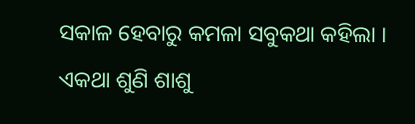ସକାଳ ହେବାରୁ କମଳା ସବୁକଥା କହିଲା । ଏକଥା ଶୁଣି ଶାଶୁ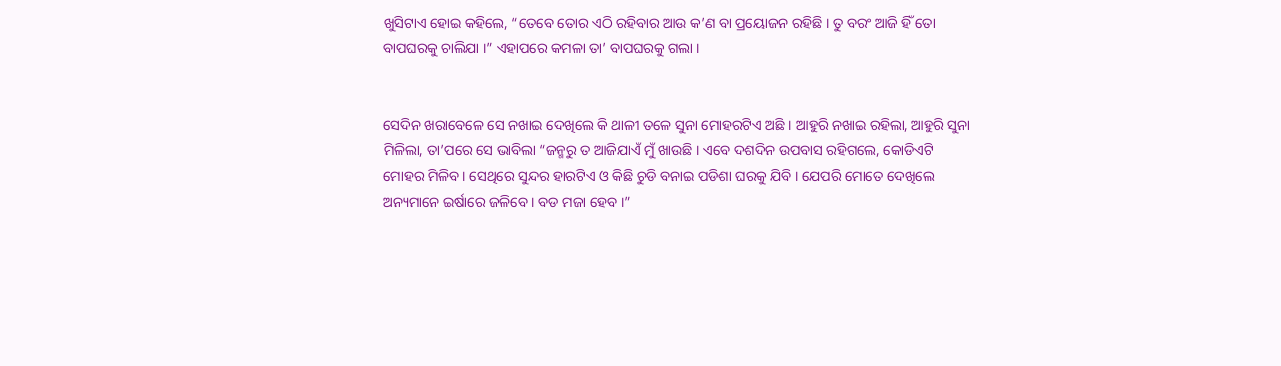ଖୁସିଟାଏ ହୋଇ କହିଲେ, “ତେବେ ତୋର ଏଠି ରହିବାର ଆଉ କ’ଣ ବା ପ୍ରୟୋଜନ ରହିଛି । ତୁ ବରଂ ଆଜି ହିଁ ତୋ ବାପଘରକୁ ଚାଲିଯା ।” ଏହାପରେ କମଳା ତା’ ବାପଘରକୁ ଗଲା ।


ସେଦିନ ଖରାବେଳେ ସେ ନଖାଇ ଦେଖିଲେ କି ଥାଳୀ ତଳେ ସୁନା ମୋହରଟିଏ ଅଛି । ଆହୁରି ନଖାଇ ରହିଲା, ଆହୁରି ସୁନା ମିଳିଲା, ତା’ପରେ ସେ ଭାବିଲା “ଜନ୍ମରୁ ତ ଆଜିଯାଏଁ ମୁଁ ଖାଉଛି । ଏବେ ଦଶଦିନ ଉପବାସ ରହିଗଲେ, କୋଡିଏଟି ମୋହର ମିଳିବ । ସେଥିରେ ସୁନ୍ଦର ହାରଟିଏ ଓ କିଛି ଚୁଡି ବନାଇ ପଡିଶା ଘରକୁ ଯିବି । ଯେପରି ମୋତେ ଦେଖିଲେ ଅନ୍ୟମାନେ ଇର୍ଷାରେ ଜଳିବେ । ବଡ ମଜା ହେବ ।”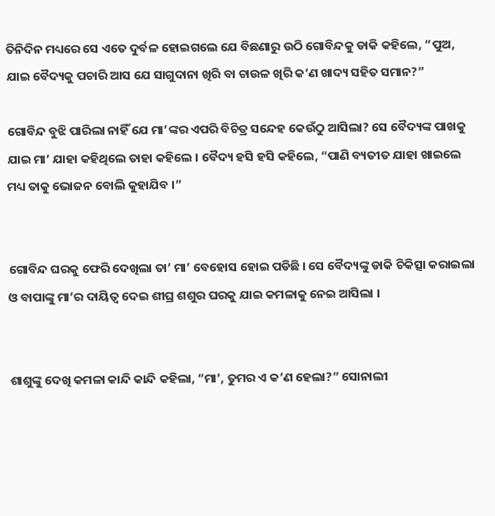ତିନିଦିନ ମଧ୍ୟରେ ସେ ଏତେ ଦୁର୍ବଳ ହୋଇଗଲେ ଯେ ବିଛଣାରୁ ଉଠି ଗୋବିନ୍ଦକୁ ଡାକି କହିଲେ, “ପୁଅ, ଯାଇ ବୈଦ୍ୟକୁ ପଚାରି ଆସ ଯେ ସାଗୁଦାନା ଖିରି ବା ଚାଉଳ ଖିରି କ’ଣ ଖାଦ୍ୟ ସହିତ ସମାନ?”

ଗୋବିନ୍ଦ ବୁଝି ପାରିଲା ନାହିଁ ଯେ ମା’ଙ୍କର ଏପରି ବିଚିତ୍ର ସନ୍ଦେହ କେଉଁଠୁ ଆସିଲା? ସେ ବୈଦ୍ୟଙ୍କ ପାଖକୁ ଯାଇ ମା’ ଯାହା କହିଥିଲେ ତାହା କହିଲେ । ବୈଦ୍ୟ ହସି ହସି କହିଲେ, “ପାଣି ବ୍ୟତୀତ ଯାହା ଖାଇଲେ ମଧ୍ୟ ତାକୁ ଭୋଜନ ବୋଲି କୁହାଯିବ ।”


ଗୋବିନ୍ଦ ଘରକୁ ଫେରି ଦେଖିଲା ତା’ ମା’ ବେହୋସ ହୋଇ ପଡିଛି । ସେ ବୈଦ୍ୟଙ୍କୁ ଡାକି ଚିକିତ୍ସା କରାଇଲା ଓ ବାପାଙ୍କୁ ମା’ର ଦାୟିତ୍ୱ ଦେଇ ଶୀଘ୍ର ଶଶୁର ଘରକୁ ଯାଇ କମଳାକୁ ନେଇ ଆସିଲା ।


ଶାଶୁଙ୍କୁ ଦେଖି କମଳା କାନ୍ଦି କାନ୍ଦି କହିଲା, “ମା’, ତୁମର ଏ କ’ଣ ହେଲା?” ସୋନାଲୀ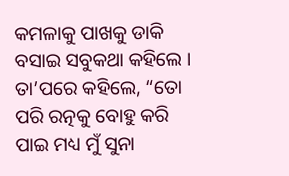କମଳାକୁ ପାଖକୁ ଡାକି ବସାଇ ସବୁକଥା କହିଲେ । ତା’ପରେ କହିଲେ, “ତୋ ପରି ରତ୍ନକୁ ବୋହୁ କରି ପାଇ ମଧ୍ୟ ମୁଁ ସୁନା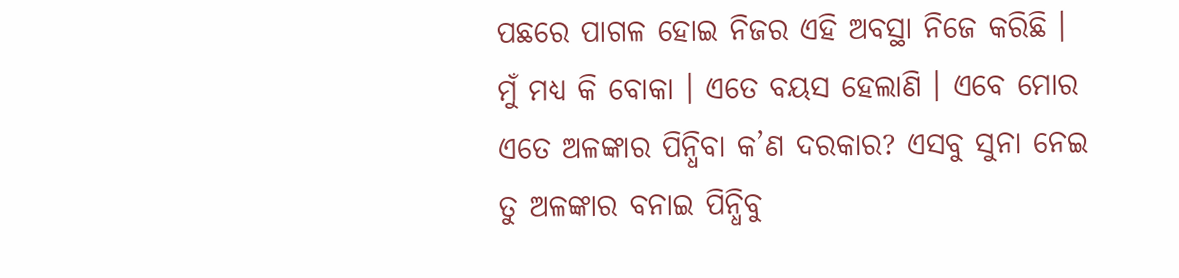ପଛରେ ପାଗଳ ହୋଇ ନିଜର ଏହି ଅବସ୍ଥା ନିଜେ କରିଛି । ମୁଁ ମଧ୍ୟ କି ବୋକା । ଏତେ ବୟସ ହେଲାଣି । ଏବେ ମୋର ଏତେ ଅଳଙ୍କାର ପିନ୍ଧିବା କ’ଣ ଦରକାର? ଏସବୁ ସୁନା ନେଇ ତୁ ଅଳଙ୍କାର ବନାଇ ପିନ୍ଧିବୁ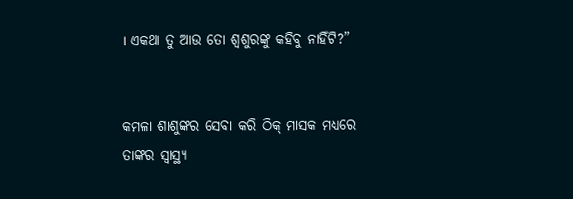। ଏକଥା ତୁ ଆଉ ତୋ ଶ୍ୱଶୁରଙ୍କୁ କହିବୁ ନାହିଁଟି?”


କମଳା ଶାଶୁଙ୍କର ସେବା କରି ଠିକ୍ ମାସକ ମଧ୍ୟରେ ତାଙ୍କର ସ୍ୱାସ୍ଥ୍ୟ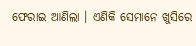ଫେରାଇ ଆଣିଲା । ଏଣିକି ସେମାନେ ଖୁସିରେ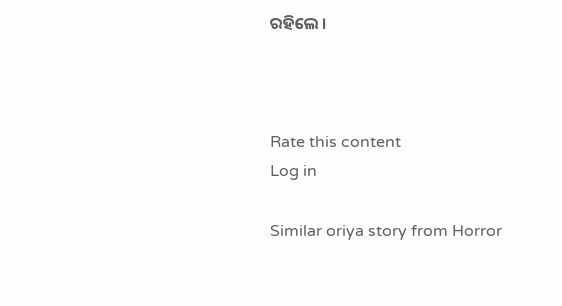ରହିଲେ ।



Rate this content
Log in

Similar oriya story from Horror